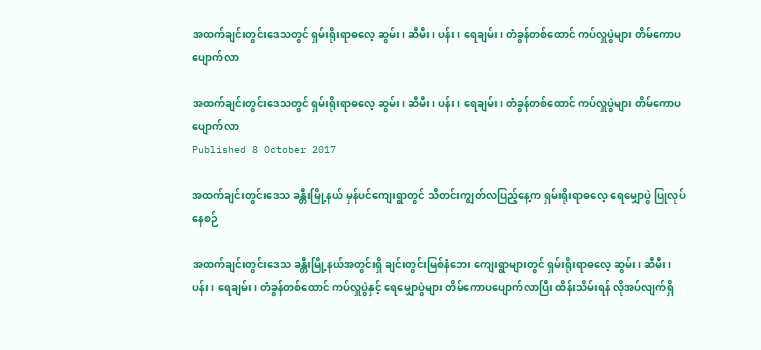အထက်ချင်းတွင်းဒေသတွင် ရှမ်းရိုးရာဓလေ့ ဆွမ်း၊ ဆီမီး၊ ပန်း၊ ရေချမ်း၊ တံခွန်တစ်ထောင် ကပ်လှူပွဲများ တိမ်ကောပပျောက်လာ

အထက်ချင်းတွင်းဒေသတွင် ရှမ်းရိုးရာဓလေ့ ဆွမ်း၊ ဆီမီး၊ ပန်း၊ ရေချမ်း၊ တံခွန်တစ်ထောင် ကပ်လှူပွဲများ တိမ်ကောပပျောက်လာ
Published 8 October 2017

အထက်ချင်းတွင်းဒေသ ခန္တီးမြို့နယ် မှန်ပင်ကျေးရွာတွင် သီတင်းကျွတ်လပြည့်နေ့က ရှမ်းရိုးရာဓလေ့ ရေမျှောပွဲ ပြုလုပ်နေစဉ်

အထက်ချင်းတွင်းဒေသ ခန္တီးမြို့နယ်အတွင်းရှိ ချင်းတွင်းမြစ်နံဘေး ကျေးရွာများတွင် ရှမ်းရိုးရာဓလေ့ ဆွမ်း၊ ဆီမီး၊ ပန်း၊ ရေချမ်း၊ တံခွန်တစ်ထောင် ကပ်လှူပွဲနှင့် ရေမျှောပွဲများ တိမ်ကောပပျောက်လာပြီး ထိန်းသိမ်းရန် လိုအပ်လျက်ရှိ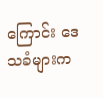ကြောင်း ဒေသခံများက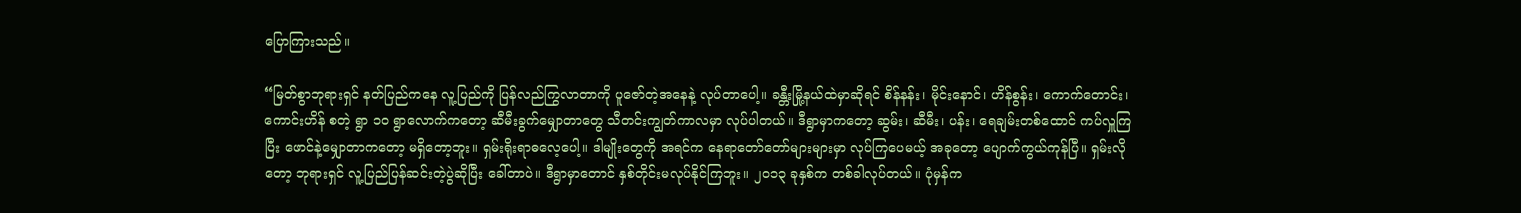ပြောကြားသည်။

“မြတ်စွာဘုရားရှင် နတ်ပြည်ကနေ လူ့ပြည်ကို ပြန်လည်ကြွလာတာကို ပူဇော်တဲ့အနေနဲ့ လုပ်တာပေါ့။ ခန္တီးမြို့နယ်ထဲမှာဆိုရင် စိန်နန်း၊ မိုင်းနောင်၊ ဟိန်စွန်း၊ ကောက်တောင်း၊ ကောင်းဟိန် စတဲ့ ရွာ ၁၀ ရွာလောက်ကတော့ ဆီမီးခွက်မျှောတာတွေ သီတင်းကျွတ်ကာလမှာ လုပ်ပါတယ်။ ဒီရွာမှာကတော့ ဆွမ်း၊ ဆီမီး၊ ပန်း၊ ရေချမ်းတစ်ထောင် ကပ်လှူကြပြီး ဖောင်နဲ့မျှောတာကတော့ မရှိတော့ဘူး။ ရှမ်းရိုးရာဓလေ့ပေါ့။ ဒါမျိုးတွေကို အရင်က နေရာတော်တော်များများမှာ လုပ်ကြပေမယ့် အခုတော့ ပျောက်ကွယ်ကုန်ပြီ။ ရှမ်းလိုတော့ ဘုရားရှင် လူ့ပြည်ပြန်ဆင်းတဲ့ပွဲဆိုပြီး ခေါ်တာပဲ။ ဒီရွာမှာတောင် နှစ်တိုင်းမလုပ်နိုင်ကြဘူး။ ၂၀၁၃ ခုနှစ်က တစ်ခါလုပ်တယ်။ ပုံမှန်က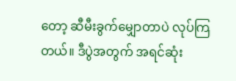တော့ ဆီမီးခွက်မျှောတာပဲ လုပ်ကြတယ်။ ဒီပွဲအတွက် အရင်ဆုံး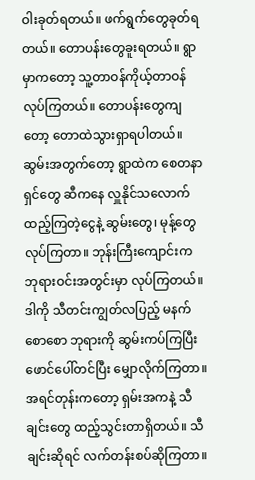ဝါးခုတ်ရတယ်။ ဖက်ရွက်တွေခုတ်ရတယ်။ တောပန်းတွေခူးရတယ်။ ရွာမှာကတော့ သူ့တာဝန်ကိုယ့်တာဝန် လုပ်ကြတယ်။ တောပန်းတွေကျတော့ တောထဲသွားရှာရပါတယ်။ ဆွမ်းအတွက်တော့ ရွာထဲက စေတနာရှင်တွေ ဆီကနေ လှူနိုင်သလောက် ထည့်ကြတဲ့ငွေနဲ့ ဆွမ်းတွေ၊ မုန့်တွေလုပ်ကြတာ။ ဘုန်းကြီးကျောင်းက ဘုရားဝင်းအတွင်းမှာ လုပ်ကြတယ်။ ဒါကို သီတင်းကျွတ်လပြည့် မနက်စောစော ဘုရားကို ဆွမ်းကပ်ကြပြီး ဖောင်ပေါ်တင်ပြီး မျှောလိုက်ကြတာ။ အရင်တုန်းကတော့ ရှမ်းအကနဲ့ သီချင်းတွေ ထည့်သွင်းတာရှိတယ်။ သီချင်းဆိုရင် လက်တန်းစပ်ဆိုကြတာ။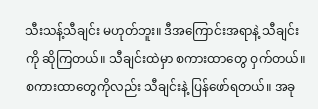သီးသန့်သီချင်း မဟုတ်ဘူး။ ဒီအကြောင်းအရာနဲ့ သီချင်းကို ဆိုကြတယ်။ သီချင်းထဲမှာ စကားထာတွေ ဝှက်တယ်။ စကားထာတွေကိုလည်း သီချင်းနဲ့ ပြန်ဖော်ရတယ်။ အခု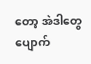တော့ အဲဒါတွေ ပျောက်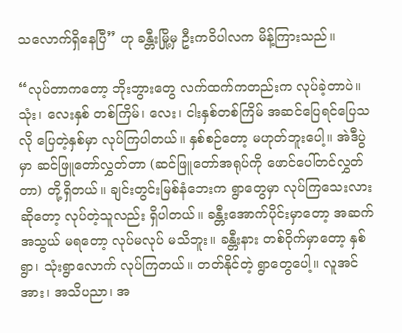သလောက်ရှိနေပြီ” ဟု ခန္တီးမြို့မှ ဦးကဝိပါလက မိန့်ကြားသည်။

“လုပ်တာကတော့ ဘိုးဘွားတွေ လက်ထက်ကတည်းက လုပ်ခဲ့တာပဲ။ သုံး၊ လေးနှစ် တစ်ကြိမ်၊ လေး၊ ငါးနှစ်တစ်ကြိမ် အဆင်ပြေရင်ပြေသလို ပြေတဲ့နှစ်မှာ လုပ်ကြပါတယ်။ နှစ်စဉ်တော့ မဟုတ်ဘူးပေါ့။ အဲဒီပွဲမှာ ဆင်ဖြူတော်လွှတ်တာ (ဆင်ဖြူတော်အရုပ်ကို ဖောင်ပေါ်တင်လွှတ်တာ) တို့ရှိတယ်။ ချင်းတွင်းမြစ်နံဘေးက ရွာတွေမှာ လုပ်ကြသေးလားဆိုတော့ လုပ်တဲ့သူလည်း ရှိပါတယ်။ ခန္တီးအောက်ပိုင်းမှာတော့ အဆက်အသွယ် မရတော့ လုပ်မလုပ် မသိဘူး။ ခန္တီးနား တစ်ဝိုက်မှာတော့ နှစ်ရွာ၊ သုံးရွာလောက် လုပ်ကြတယ်။ တတ်နိုင်တဲ့ ရွာတွေပေါ့။ လူအင်အား၊ အသိပညာ၊ အ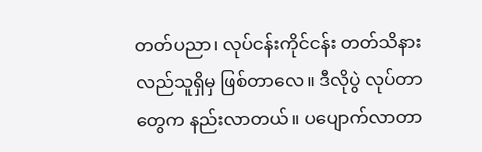တတ်ပညာ၊ လုပ်ငန်းကိုင်ငန်း တတ်သိနားလည်သူရှိမှ ဖြစ်တာလေ။ ဒီလိုပွဲ လုပ်တာတွေက နည်းလာတယ်။ ပပျောက်လာတာ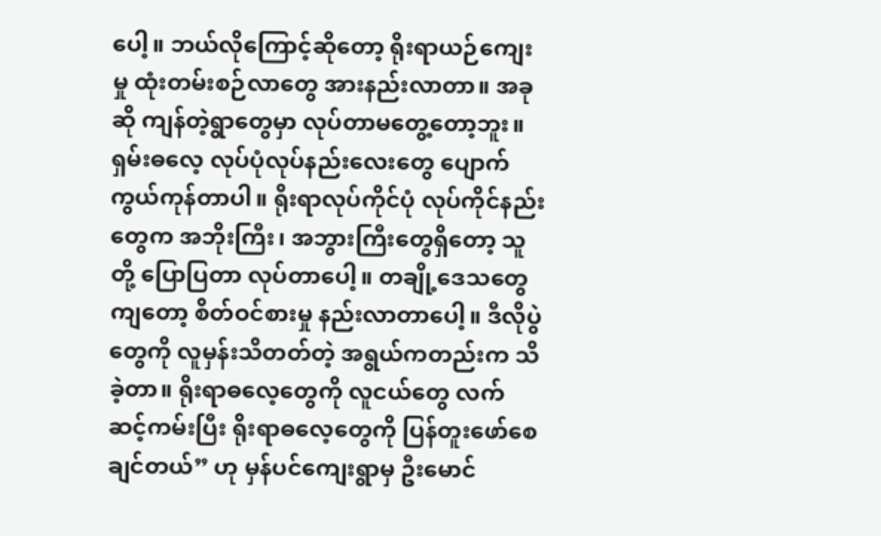ပေါ့။ ဘယ်လိုကြောင့်ဆိုတော့ ရိုးရာယဉ်ကျေးမှု ထုံးတမ်းစဉ်လာတွေ အားနည်းလာတာ။ အခုဆို ကျန်တဲ့ရွာတွေမှာ လုပ်တာမတွေ့တော့ဘူး။ ရှမ်းဓလေ့ လုပ်ပုံလုပ်နည်းလေးတွေ ပျောက်ကွယ်ကုန်တာပါ။ ရိုးရာလုပ်ကိုင်ပုံ လုပ်ကိုင်နည်းတွေက အဘိုးကြီး၊ အဘွားကြီးတွေရှိတော့ သူတို့ ပြောပြတာ လုပ်တာပေါ့။ တချို့ဒေသတွေကျတော့ စိတ်ဝင်စားမှု နည်းလာတာပေါ့။ ဒီလိုပွဲတွေကို လူမှန်းသိတတ်တဲ့ အရွယ်ကတည်းက သိခဲ့တာ။ ရိုးရာဓလေ့တွေကို လူငယ်တွေ လက်ဆင့်ကမ်းပြီး ရိုးရာဓလေ့တွေကို ပြန်တူးဖော်စေချင်တယ်” ဟု မှန်ပင်ကျေးရွာမှ ဦးမောင်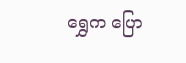ရွှေက ပြော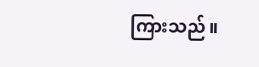ကြားသည်။